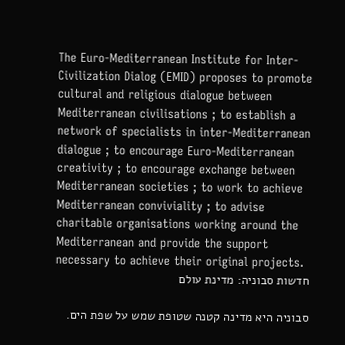The Euro-Mediterranean Institute for Inter-Civilization Dialog (EMID) proposes to promote cultural and religious dialogue between Mediterranean civilisations ; to establish a network of specialists in inter-Mediterranean dialogue ; to encourage Euro-Mediterranean creativity ; to encourage exchange between Mediterranean societies ; to work to achieve Mediterranean conviviality ; to advise charitable organisations working around the Mediterranean and provide the support necessary to achieve their original projects.
חדשות סבוניה: מדינת עולם

סבוניה היא מדינה קטנה שטופת שמש על שפת הים.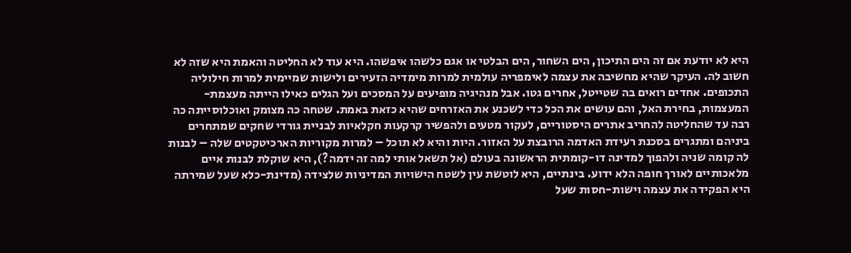היא לא יודעת אם זה הים התיכון, הים השחור, הים הבלטי או אגם כלשהו איפשהו. היא עוד לא החליטה והאמת היא שזה לא חשוב לה. העיקר שהיא מחשיבה את עצמה לאימפריה עולמית למרות מימדיה הזעירים ולישות שמיימית למרות חילוליה התכופים. אחדים רואים בה שטייטל, אחרים גטו. אבל מנהיגיה מופיעים על המסכים ועל הגלים כאילו הייתה מעצמת-המעצמות, בחירת האל, והם עושים את הכל כדי לשכנע את האזרחים שהיא כזאת באמת. שטחה כה מצומק ואוכלוסייתה כה רבה עד שהחליטה להחריב אתרים היסטוריים, לעקור מטעים ולהפשיר קרקעות חקלאיות לבניית גורדי שחקים שמתחרים ביניהם ומתגרים בסכנת רעידת האדמה הרובצת על האזור. היות והיא לא תוכל – למרות מקוריות הארכיטקטים שלה – לבנות לה קומה שניה ולהפוך למדינה דו-קומתית הראשונה בעולם (אל תשאל אותי למה זה ידמה?), היא שוקלת לבנות איים מלאכותיים לאורך חופה הלא ידוע. בינתיים, היא לוטשת עין לשטח הישויות המדיניות שלצידה (מדינת-כלא שעל שמירתה היא הפקידה את עצמה וישות-חסות שעל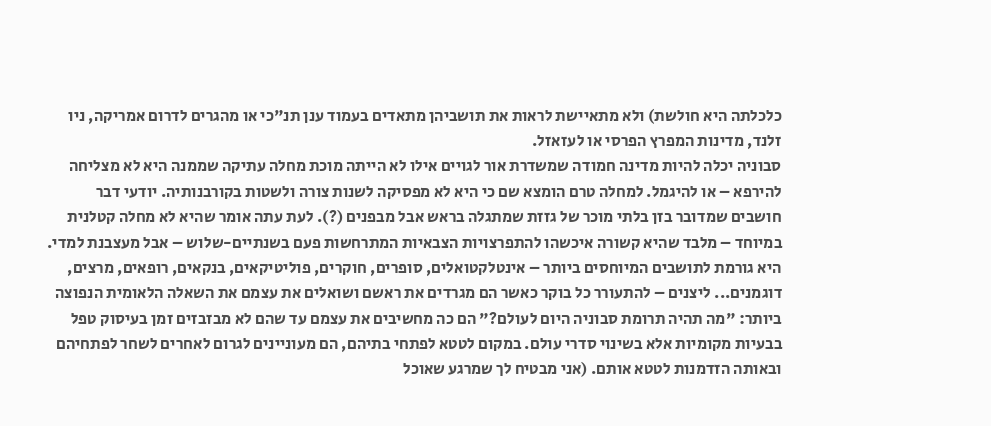כלכלתה היא חולשת) ולא מתאיישת לראות את תושביהן מתאדים בעמוד ענן תנ"כי או מהגרים לדרום אמריקה, ניו זלנד, מדינות המפרץ הפרסי או לעזאזל.
סבוניה יכלה להיות מדינה חמודה שמשדרת אור לגויים אילו לא הייתה מוכת מחלה עתיקה שממנה היא לא מצליחה להירפא – או להיגמל. למחלה טרם הומצא שם כי היא לא מפסיקה לשנות צורה ולשטות בקורבנותיה. יודעי דבר חושבים שמדובר בזן בלתי מוכר של גזזת שמתגלה בראש אבל מבפנים (?). לעת עתה אומר שהיא לא מחלה קטלנית במיוחד – מלבד שהיא קשורה איכשהו להתפרצויות הצבאיות המתרחשות פעם בשנתיים-שלוש – אבל מעצבנת למדי. היא גורמת לתושבים המיוחסים ביותר – אינטלקטואלים, סופרים, חוקרים, פוליטיקאים, בנקאים, רופאים, מרצים, דוגמנים... ליצנים – להתעורר כל בוקר כאשר הם מגרדים את ראשם ושואלים את עצמם את השאלה הלאומית הנפוצה ביותר: "מה תהיה תרומת סבוניה היום לעולם?" הם כה מחשיבים את עצמם עד שהם לא מבזבזים זמן בעיסוק טפל בבעיות מקומיות אלא בשינוי סדרי עולם. במקום לטטא לפתחי בתיהם, הם מעוניינים לגרום לאחרים לשחר לפתחיהם ובאותה הזדמנות לטטא אותם. (אני מבטיח לך שמרגע שאוכל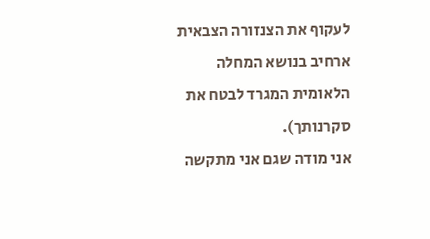לעקוף את הצנזורה הצבאית ארחיב בנושא המחלה הלאומית המגרד לבטח את סקרנותך).
אני מודה שגם אני מתקשה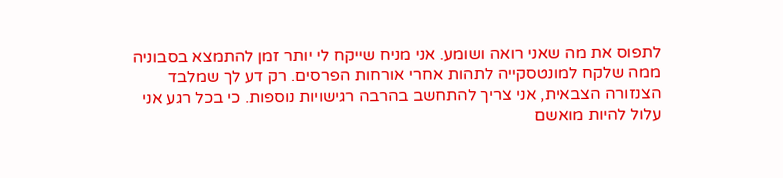לתפוס את מה שאני רואה ושומע. אני מניח שייקח לי יותר זמן להתמצא בסבוניה ממה שלקח למונטסקייה לתהות אחרי אורחות הפרסים. רק דע לך שמלבד הצנזורה הצבאית, אני צריך להתחשב בהרבה רגישויות נוספות. כי בכל רגע אני עלול להיות מואשם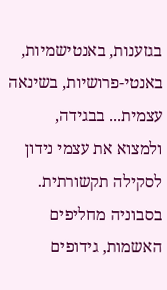בגזענות, באנטישמיות, באנטי-פרושיות, בשינאה עצמית... בבגידה, ולמצוא את עצמי נידון לסקילה תקשורתית. בסבוניה מחליפים האשמות, גידופים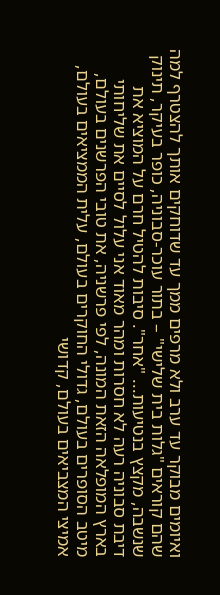ואיומים מבוקר עד ערב ולא מרפים ממך עד שדוחקים אותך להצטרף למה שהם קוראים "גלות בית שלישי" – בתור עוכר-סבוניה, כופר בעיקר, תינוק שנשבה, מקצץ בנטיעות... "אחר". סיבות להטיל חרם על המוציא את דיבת סבוניה רעה לא חסרות ומהר מאוד אני עלול לסיים את שליחותי בארץ המופלאה הזאת המונה, לפי פרשניה, את טובי הפרשנים בעולם, מיטב הסופרים בעולם, גדולי החוקרים בעולם, עלית הממציאים בעולם, אמיצי המצביאים בעולם, קדושי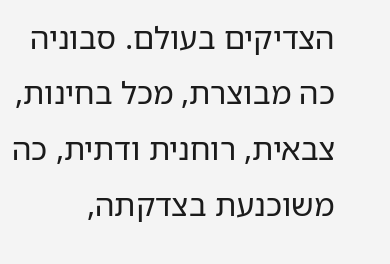הצדיקים בעולם. סבוניה כה מבוצרת, מכל בחינות, צבאית, רוחנית ודתית, כה משוכנעת בצדקתה,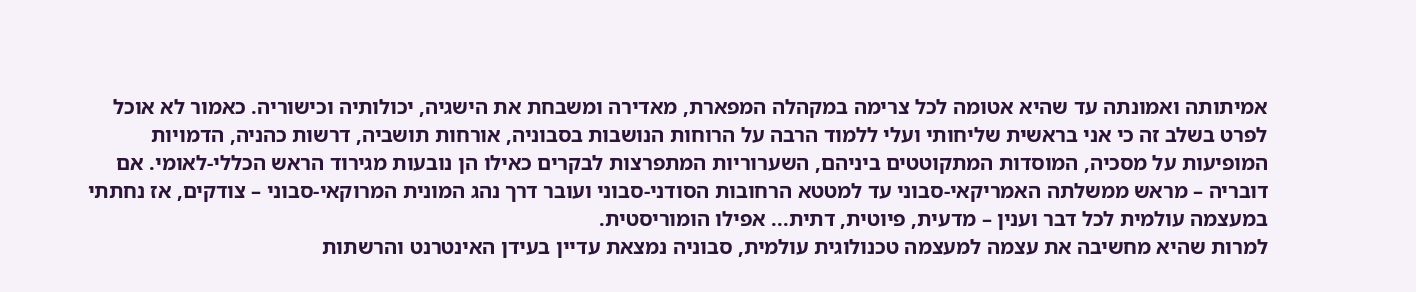אמיתותה ואמונתה עד שהיא אטומה לכל צרימה במקהלה המפארת, מאדירה ומשבחת את הישגיה, יכולותיה וכישוריה. כאמור לא אוכל לפרט בשלב זה כי אני בראשית שליחותי ועלי ללמוד הרבה על הרוחות הנושבות בסבוניה, אורחות תושביה, דרשות כהניה, הדמויות המופיעות על מסכיה, המוסדות המתקוטטים ביניהם, השערוריות המתפרצות לבקרים כאילו הן נובעות מגירוד הראש הכללי-לאומי. אם דובריה – מראש ממשלתה האמריקאי-סבוני עד למטטא הרחובות הסודני-סבוני ועובר דרך נהג המונית המרוקאי-סבוני – צודקים, אז נחתתי במעצמה עולמית לכל דבר וענין – מדעית, פיוטית, דתית... אפילו הומוריסטית.
למרות שהיא מחשיבה את עצמה למעצמה טכנולוגית עולמית, סבוניה נמצאת עדיין בעידן האינטרנט והרשתות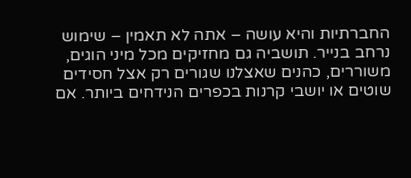החברתיות והיא עושה – אתה לא תאמין – שימוש נרחב בנייר. תושביה גם מחזיקים מכל מיני הוגים, משוררים, כהנים שאצלנו שגורים רק אצל חסידים שוטים או יושבי קרנות בכפרים הנידחים ביותר. אם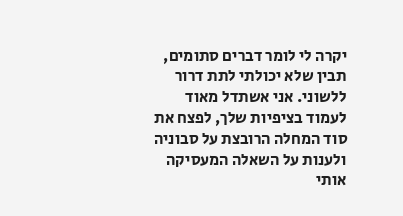יקרה לי לומר דברים סתומים, תבין שלא יכולתי לתת דרור ללשוני. אני אשתדל מאוד לעמוד בציפיות שלך, לפצח את סוד המחלה הרובצת על סבוניה ולענות על השאלה המעסיקה אותי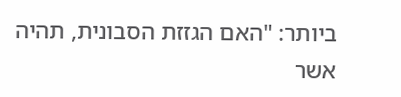ביותר: "האם הגזזת הסבונית, תהיה אשר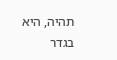תהיה, היא בגדר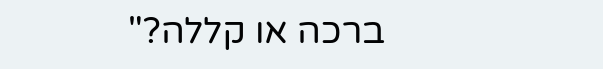ברכה או קללה?"